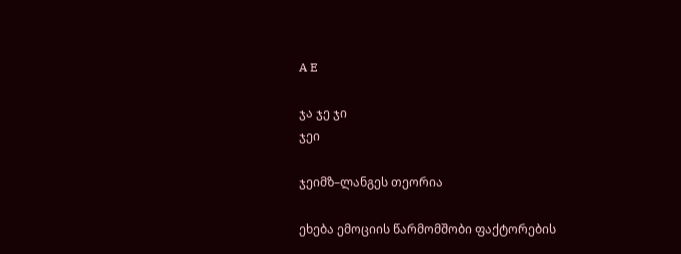A E

ჯა ჯე ჯი
ჯეი

ჯეიმზ–ლანგეს თეორია

ეხება ემოციის წარმომშობი ფაქტორების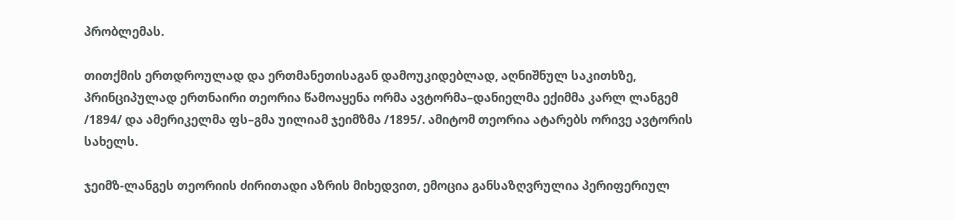პრობლემას.

თითქმის ერთდროულად და ერთმანეთისაგან დამოუკიდებლად, აღნიშნულ საკითხზე, პრინციპულად ერთნაირი თეორია წამოაყენა ორმა ავტორმა–დანიელმა ექიმმა კარლ ლანგემ /1894/ და ამერიკელმა ფს–გმა უილიამ ჯეიმზმა /1895/. ამიტომ თეორია ატარებს ორივე ავტორის სახელს.

ჯეიმზ-ლანგეს თეორიის ძირითადი აზრის მიხედვით, ემოცია განსაზღვრულია პერიფერიულ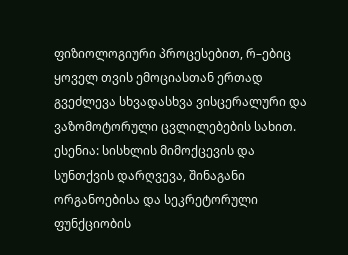ფიზიოლოგიური პროცესებით, რ–ებიც ყოველ თვის ემოციასთან ერთად გვეძლევა სხვადასხვა ვისცერალური და ვაზომოტორული ცვლილებების სახით. ესენია: სისხლის მიმოქცევის და სუნთქვის დარღვევა, შინაგანი ორგანოებისა და სეკრეტორული ფუნქციობის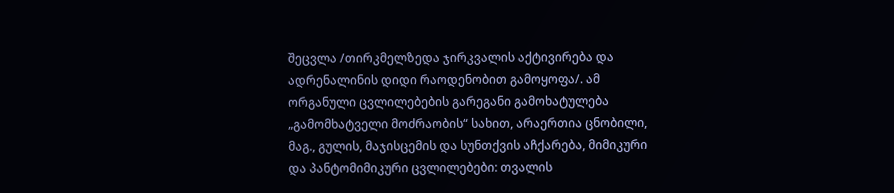შეცვლა /თირკმელზედა ჯირკვალის აქტივირება და ადრენალინის დიდი რაოდენობით გამოყოფა/. ამ ორგანული ცვლილებების გარეგანი გამოხატულება „გამომხატველი მოძრაობის“ სახით, არაერთია ცნობილი, მაგ., გულის, მაჯისცემის და სუნთქვის აჩქარება, მიმიკური და პანტომიმიკური ცვლილებები: თვალის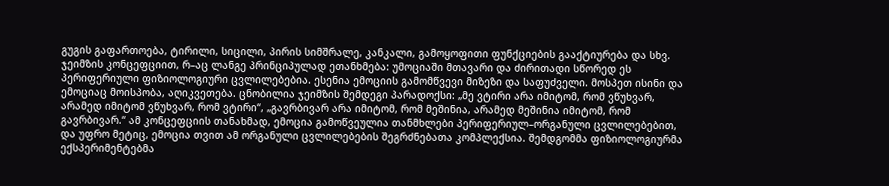გუგის გაფართოება, ტირილი, სიცილი, პირის სიმშრალე, კანკალი, გამოყოფითი ფუნქციების გააქტიურება და სხვ. ჯეიმზის კონცეფციით, რ–აც ლანგე პრინციპულად ეთანხმება: უმოციაში მთავარი და ძირითადი სწორედ ეს პერიფერიული ფიზიოლოგიური ცვლილებებია. ესენია ემოციის გამომწვევი მიზეზი და საფუძველი. მოსპეთ ისინი და ემოციაც მოისპობა, აღიკვეთება. ცნობილია ჯეიმზის შემდეგი პარადოქსი: „მე ვტირი არა იმიტომ, რომ ვწუხვარ, არამედ იმიტომ ვწუხვარ, რომ ვტირი“, „გავრბივარ არა იმიტომ, რომ მეშინია, არამედ მეშინია იმიტომ, რომ გავრბივარ.“ ამ კონცეფციის თანახმად, ემოცია გამოწვეულია თანმხლები პერიფერიულ–ორგანული ცვლილებებით, და უფრო მეტიც, ემოცია თვით ამ ორგანული ცვლილებების შეგრძნებათა კომპლექსია. შემდგომმა ფიზიოლოგიურმა ექსპერიმენტებმა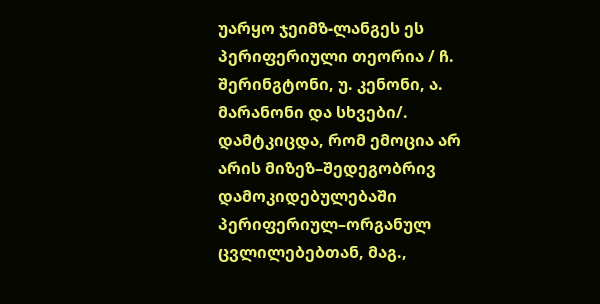უარყო ჯეიმზ-ლანგეს ეს პერიფერიული თეორია / ჩ. შერინგტონი, უ. კენონი, ა. მარანონი და სხვები/. დამტკიცდა, რომ ემოცია არ არის მიზეზ–შედეგობრივ დამოკიდებულებაში პერიფერიულ–ორგანულ ცვლილებებთან, მაგ.,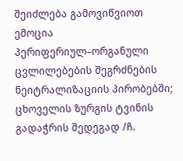შეიძლება გამოვიწვიოთ ემოცია პერიფერიულ–ორგანული ცვლილებების შეგრძნების ნეიტრალიზაციის პირობებში; ცხოველის ზურგის ტვინის გადაჭრის შედეგად /ჩ.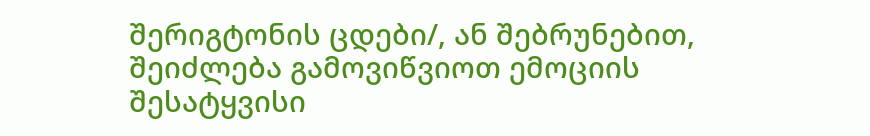შერიგტონის ცდები/, ან შებრუნებით, შეიძლება გამოვიწვიოთ ემოციის შესატყვისი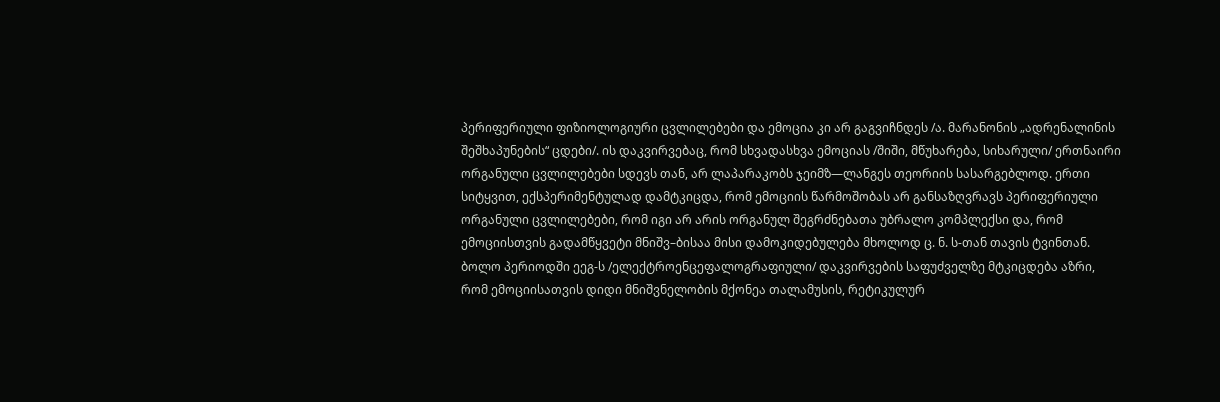პერიფერიული ფიზიოლოგიური ცვლილებები და ემოცია კი არ გაგვიჩნდეს /ა. მარანონის „ადრენალინის შეშხაპუნების“ ცდები/. ის დაკვირვებაც, რომ სხვადასხვა ემოციას /შიში, მწუხარება, სიხარული/ ერთნაირი ორგანული ცვლილებები სდევს თან, არ ლაპარაკობს ჯეიმზ—ლანგეს თეორიის სასარგებლოდ. ერთი სიტყვით, ექსპერიმენტულად დამტკიცდა, რომ ემოციის წარმოშობას არ განსაზღვრავს პერიფერიული ორგანული ცვლილებები, რომ იგი არ არის ორგანულ შეგრძნებათა უბრალო კომპლექსი და, რომ ემოციისთვის გადამწყვეტი მნიშვ–ბისაა მისი დამოკიდებულება მხოლოდ ც. ნ. ს-თან თავის ტვინთან. ბოლო პერიოდში ეეგ-ს /ელექტროენცეფალოგრაფიული/ დაკვირვების საფუძველზე მტკიცდება აზრი, რომ ემოციისათვის დიდი მნიშვნელობის მქონეა თალამუსის, რეტიკულურ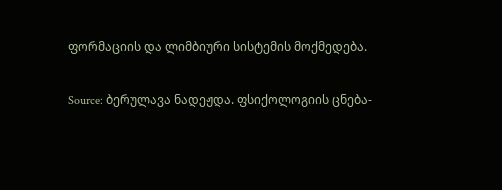ფორმაციის და ლიმბიური სისტემის მოქმედება.

Source: ბერულავა ნადეჟდა. ფსიქოლოგიის ცნება-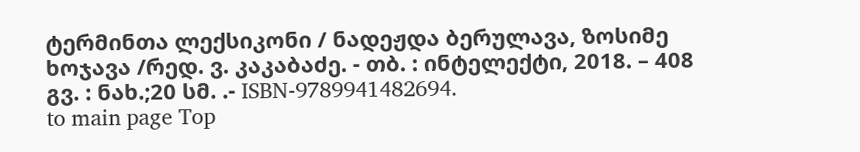ტერმინთა ლექსიკონი / ნადეჟდა ბერულავა, ზოსიმე ხოჯავა /რედ. ვ. კაკაბაძე. - თბ. : ინტელექტი, 2018. – 408 გვ. : ნახ.;20 სმ. .- ISBN-9789941482694.
to main page Top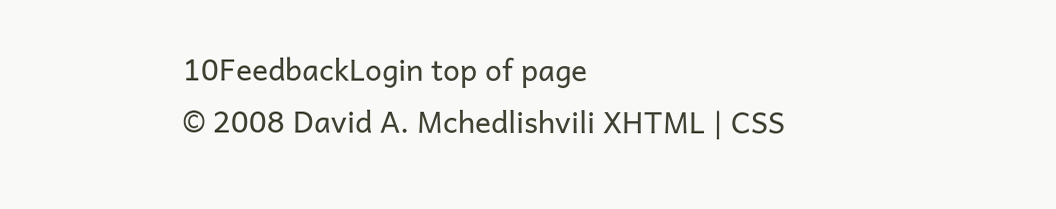10FeedbackLogin top of page
© 2008 David A. Mchedlishvili XHTML | CSS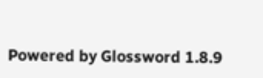Powered by Glossword 1.8.9